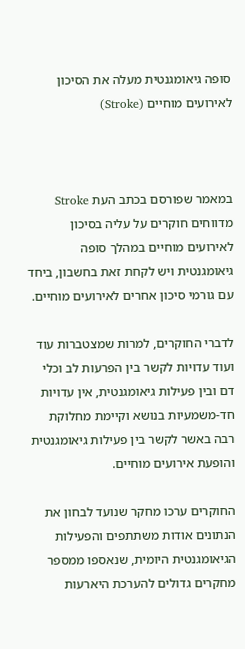סופה גיאומגנטית מעלה את הסיכון לאירועים מוחיים (Stroke)



במאמר שפורסם בכתב העת Stroke מדווחים חוקרים על עליה בסיכון לאירועים מוחיים במהלך סופה גיאומגנטית ויש לקחת זאת בחשבון, ביחד עם גורמי סיכון אחרים לאירועים מוחיים.

לדברי החוקרים, למרות שמצטברות עוד ועוד עדויות לקשר בין הפרעות לב וכלי דם ובין פעילות גיאומגנטית, אין עדויות חד-משמעיות בנושא וקיימת מחלוקת רבה באשר לקשר בין פעילות גיאומגנטית והופעת אירועים מוחיים.

החוקרים ערכו מחקר שנועד לבחון את הנתונים אודות משתתפים והפעילות הגיאומגנטית היומית, שנאספו ממספר מחקרים גדולים להערכת היארעות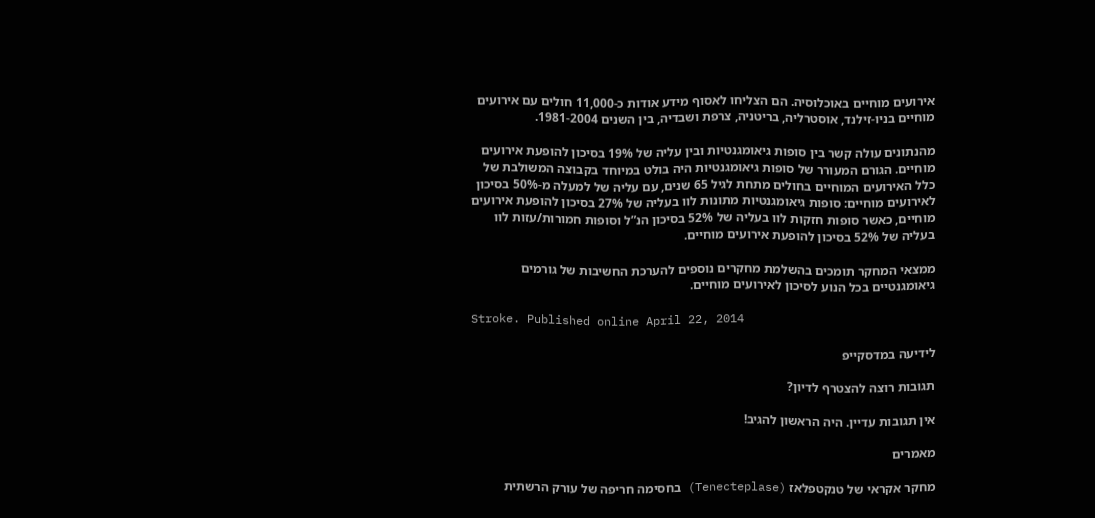אירועים מוחיים באוכלוסיה. הם הצליחו לאסוף מידע אודות כ-11,000 חולים עם אירועים מוחיים בניו-זילנד, אוסטרליה, בריטניה, צרפת ושבדיה, בין השנים 1981-2004.

מהנתונים עולה קשר בין סופות גיאומגנטיות ובין עליה של 19% בסיכון להופעת אירועים מוחיים. הגורם המעורר של סופות גיאומגנטיות היה בולט במיוחד בקבוצה המשולבת של כלל האירועים המוחיים בחולים מתחת לגיל 65 שנים, עם עליה של למעלה מ-50% בסיכון לאירועים מוחיים: סופות גיאומגנטיות מתונות לוו בעליה של 27% בסיכון להופעת אירועים מוחיים, כאשר סופות חזקות לוו בעליה של 52% בסיכון הנ”ל וסופות חמורות/עזות לוו בעליה של 52% בסיכון להופעת אירועים מוחיים.

ממצאי המחקר תומכים בהשלמת מחקרים נוספים להערכת החשיבות של גורמים גיאומגנטיים בכל הנוע לסיכון לאירועים מוחיים.

Stroke. Published online April 22, 2014

לידיעה במדסקייפ

תגובות רוצה להצטרף לדיון?

אין תגובות עדיין. היה הראשון להגיב!

מאמרים

מחקר אקראי של טנקטפלאז (Tenecteplase) בחסימה חריפה של עורק הרשתית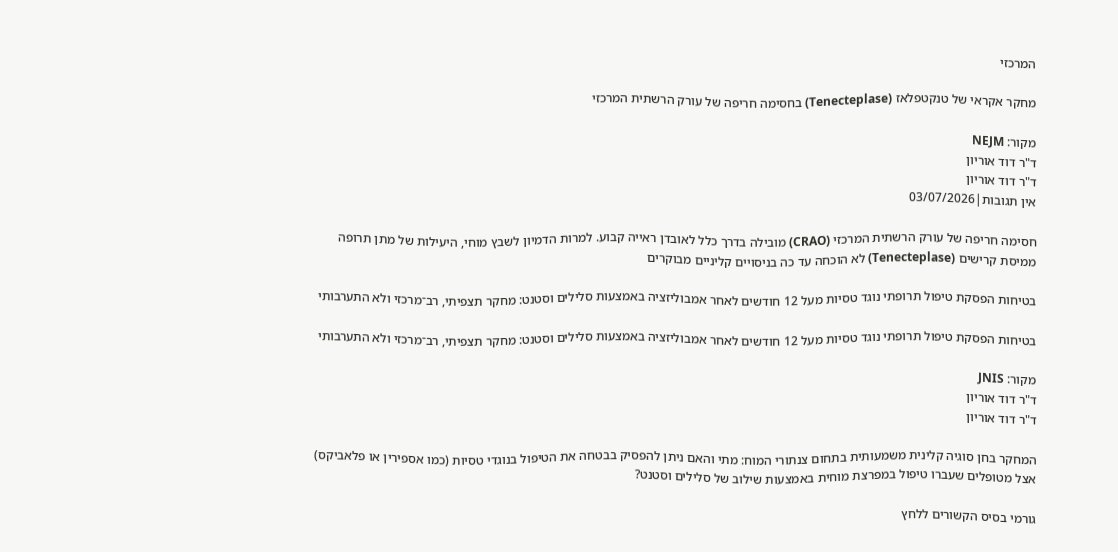המרכזי

מחקר אקראי של טנקטפלאז (Tenecteplase) בחסימה חריפה של עורק הרשתית המרכזי

מקור: NEJM
ד"ר דוד אוריון
ד"ר דוד אוריון
אין תגובות|03/07/2026

חסימה חריפה של עורק הרשתית המרכזי (CRAO) מובילה בדרך כלל לאובדן ראייה קבוע. למרות הדמיון לשבץ מוחי, היעילות של מתן תרופה ממיסת קרישים (Tenecteplase) לא הוכחה עד כה בניסויים קליניים מבוקרים

בטיחות הפסקת טיפול תרופתי נוגד טסיות מעל 12 חודשים לאחר אמבוליזציה באמצעות סלילים וסטנט: מחקר תצפיתי, רב־מרכזי ולא התערבותי

בטיחות הפסקת טיפול תרופתי נוגד טסיות מעל 12 חודשים לאחר אמבוליזציה באמצעות סלילים וסטנט: מחקר תצפיתי, רב־מרכזי ולא התערבותי

מקור: JNIS
ד"ר דוד אוריון
ד"ר דוד אוריון

המחקר בחן סוגיה קלינית משמעותית בתחום צנתורי המוח: מתי והאם ניתן להפסיק בבטחה את הטיפול בנוגדי טסיות (כמו אספירין או פלאביקס) אצל מטופלים שעברו טיפול במפרצת מוחית באמצעות שילוב של סלילים וסטנט?

גורמי בסיס הקשורים ללחץ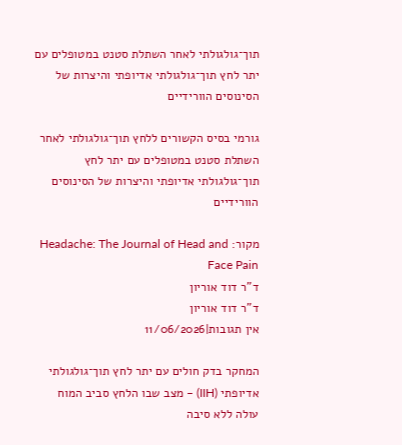תוך־גולגולתי לאחר השתלת סטנט במטופלים עם יתר לחץ תוך־גולגולתי אדיופתי והיצרות של הסינוסים הוורידיים

גורמי בסיס הקשורים ללחץ תוך־גולגולתי לאחר השתלת סטנט במטופלים עם יתר לחץ תוך־גולגולתי אדיופתי והיצרות של הסינוסים הוורידיים

מקור: Headache: The Journal of Head and Face Pain
ד"ר דוד אוריון
ד"ר דוד אוריון
אין תגובות|11/06/2026

המחקר בדק חולים עם יתר לחץ תוך־גולגולתי אדיופתי (IIH) – מצב שבו הלחץ סביב המוח עולה ללא סיבה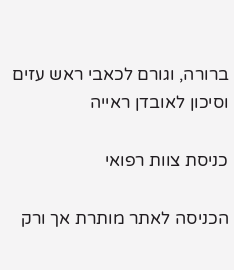ברורה, וגורם לכאבי ראש עזים וסיכון לאובדן ראייה

כניסת צוות רפואי

הכניסה לאתר מותרת אך ורק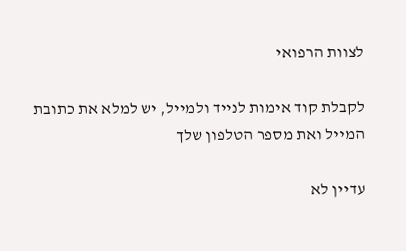לצוות הרפואי

לקבלת קוד אימות לנייד ולמייל, יש למלא את כתובת המייל ואת מספר הטלפון שלך

עדיין לא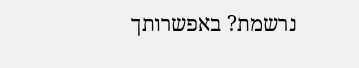נרשמת? באפשרותך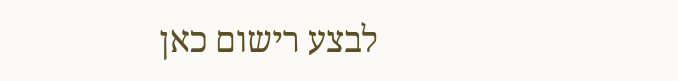לבצע רישום כאן